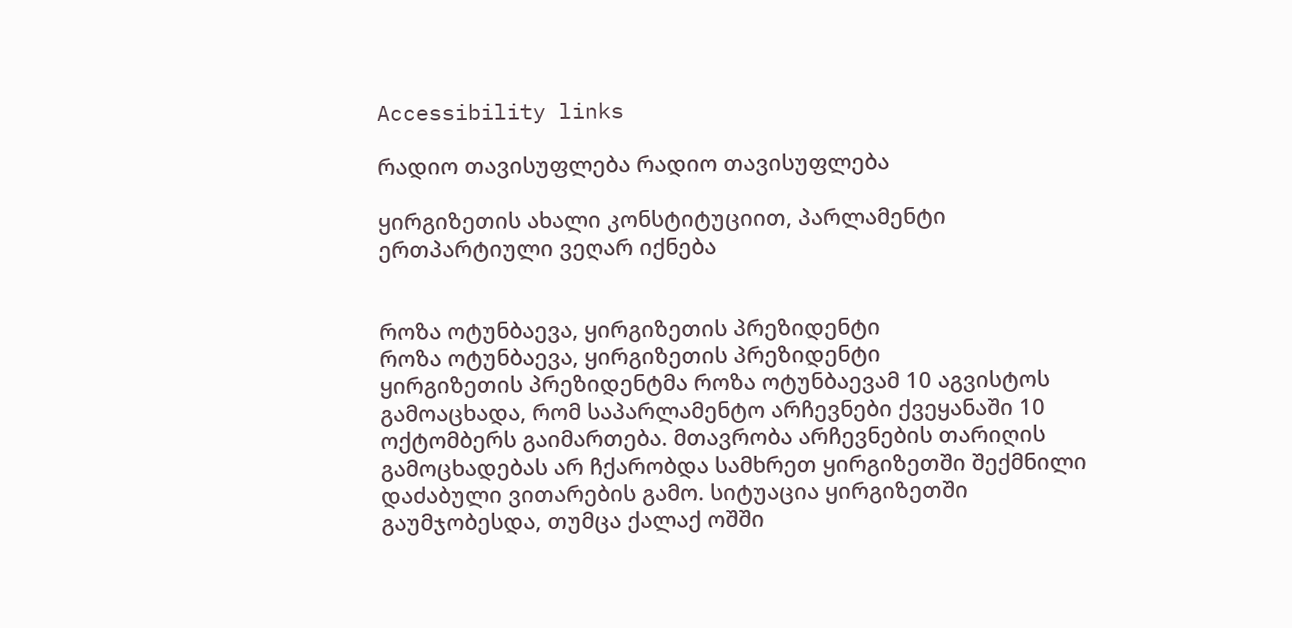Accessibility links

რადიო თავისუფლება რადიო თავისუფლება

ყირგიზეთის ახალი კონსტიტუციით, პარლამენტი ერთპარტიული ვეღარ იქნება


როზა ოტუნბაევა, ყირგიზეთის პრეზიდენტი
როზა ოტუნბაევა, ყირგიზეთის პრეზიდენტი
ყირგიზეთის პრეზიდენტმა როზა ოტუნბაევამ 10 აგვისტოს გამოაცხადა, რომ საპარლამენტო არჩევნები ქვეყანაში 10 ოქტომბერს გაიმართება. მთავრობა არჩევნების თარიღის გამოცხადებას არ ჩქარობდა სამხრეთ ყირგიზეთში შექმნილი დაძაბული ვითარების გამო. სიტუაცია ყირგიზეთში გაუმჯობესდა, თუმცა ქალაქ ოშში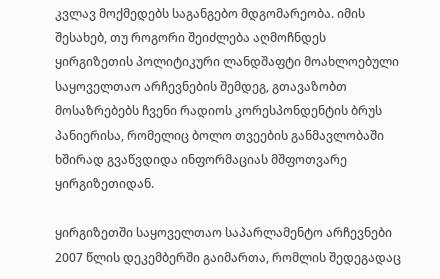კვლავ მოქმედებს საგანგებო მდგომარეობა. იმის შესახებ, თუ როგორი შეიძლება აღმოჩნდეს ყირგიზეთის პოლიტიკური ლანდშაფტი მოახლოებული საყოველთაო არჩევნების შემდეგ, გთავაზობთ მოსაზრებებს ჩვენი რადიოს კორესპონდენტის ბრუს პანიერისა, რომელიც ბოლო თვეების განმავლობაში ხშირად გვაწვდიდა ინფორმაციას მშფოთვარე ყირგიზეთიდან.

ყირგიზეთში საყოველთაო საპარლამენტო არჩევნები 2007 წლის დეკემბერში გაიმართა, რომლის შედეგადაც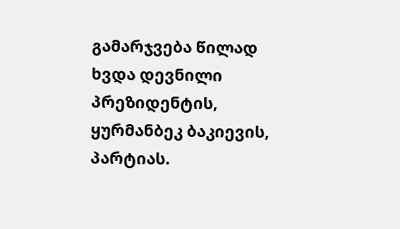გამარჯვება წილად ხვდა დევნილი პრეზიდენტის, ყურმანბეკ ბაკიევის, პარტიას.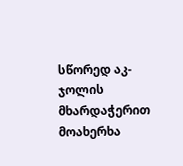სწორედ აკ-ჯოლის მხარდაჭერით მოახერხა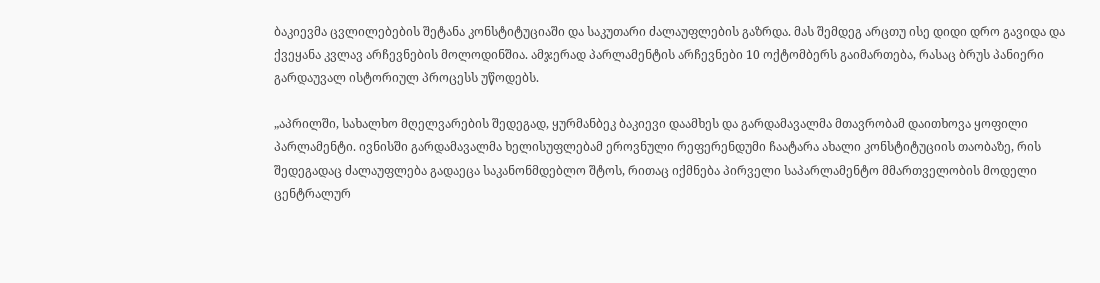ბაკიევმა ცვლილებების შეტანა კონსტიტუციაში და საკუთარი ძალაუფლების გაზრდა. მას შემდეგ არცთუ ისე დიდი დრო გავიდა და ქვეყანა კვლავ არჩევნების მოლოდინშია. ამჯერად პარლამენტის არჩევნები 10 ოქტომბერს გაიმართება, რასაც ბრუს პანიერი გარდაუვალ ისტორიულ პროცესს უწოდებს.

„აპრილში, სახალხო მღელვარების შედეგად, ყურმანბეკ ბაკიევი დაამხეს და გარდამავალმა მთავრობამ დაითხოვა ყოფილი პარლამენტი. ივნისში გარდამავალმა ხელისუფლებამ ეროვნული რეფერენდუმი ჩაატარა ახალი კონსტიტუციის თაობაზე, რის შედეგადაც ძალაუფლება გადაეცა საკანონმდებლო შტოს, რითაც იქმნება პირველი საპარლამენტო მმართველობის მოდელი ცენტრალურ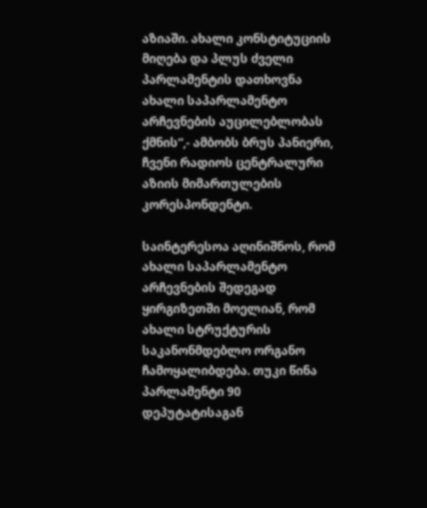აზიაში. ახალი კონსტიტუციის მიღება და პლუს ძველი პარლამენტის დათხოვნა ახალი საპარლამენტო არჩევნების აუცილებლობას ქმნის“,- ამბობს ბრუს პანიერი, ჩვენი რადიოს ცენტრალური აზიის მიმართულების კორესპონდენტი.

საინტერესოა აღინიშნოს, რომ ახალი საპარლამენტო არჩევნების შედეგად ყირგიზეთში მოელიან, რომ ახალი სტრუქტურის საკანონმდებლო ორგანო ჩამოყალიბდება. თუკი წინა პარლამენტი 90 დეპუტატისაგან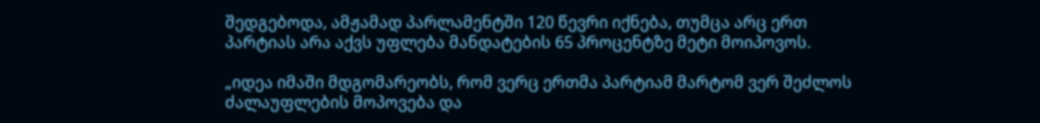შედგებოდა, ამჟამად პარლამენტში 120 წევრი იქნება, თუმცა არც ერთ პარტიას არა აქვს უფლება მანდატების 65 პროცენტზე მეტი მოიპოვოს.

„იდეა იმაში მდგომარეობს, რომ ვერც ერთმა პარტიამ მარტომ ვერ შეძლოს ძალაუფლების მოპოვება და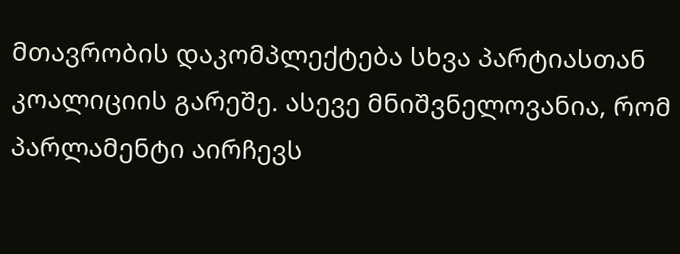მთავრობის დაკომპლექტება სხვა პარტიასთან კოალიციის გარეშე. ასევე მნიშვნელოვანია, რომ პარლამენტი აირჩევს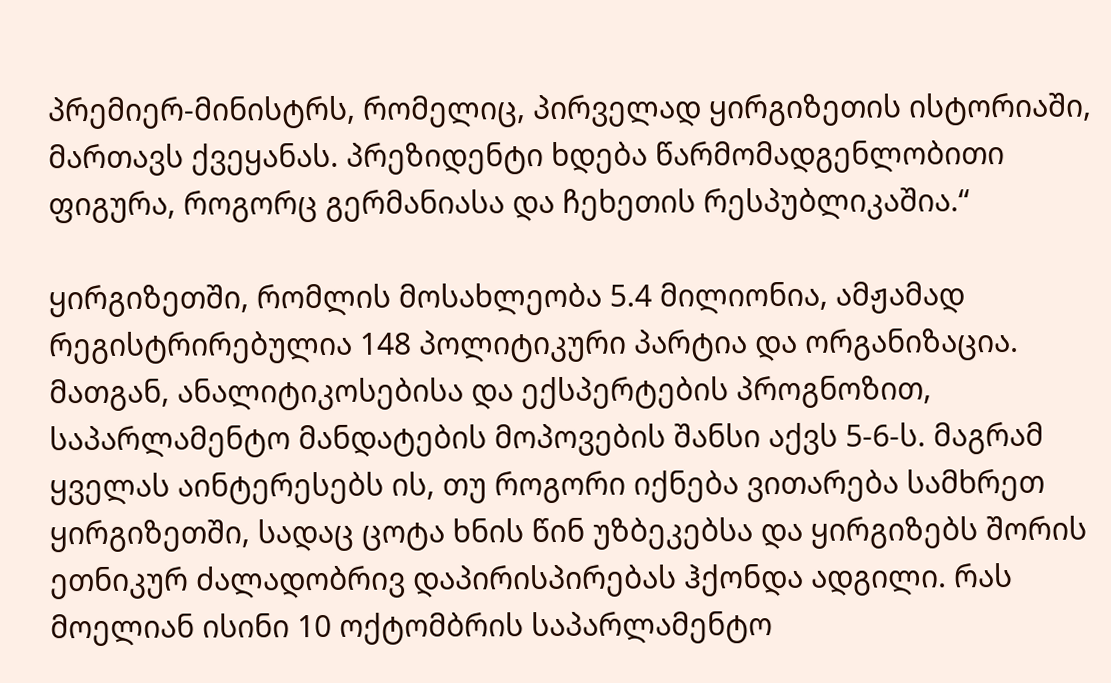პრემიერ-მინისტრს, რომელიც, პირველად ყირგიზეთის ისტორიაში, მართავს ქვეყანას. პრეზიდენტი ხდება წარმომადგენლობითი ფიგურა, როგორც გერმანიასა და ჩეხეთის რესპუბლიკაშია.“

ყირგიზეთში, რომლის მოსახლეობა 5.4 მილიონია, ამჟამად რეგისტრირებულია 148 პოლიტიკური პარტია და ორგანიზაცია. მათგან, ანალიტიკოსებისა და ექსპერტების პროგნოზით, საპარლამენტო მანდატების მოპოვების შანსი აქვს 5-6-ს. მაგრამ ყველას აინტერესებს ის, თუ როგორი იქნება ვითარება სამხრეთ ყირგიზეთში, სადაც ცოტა ხნის წინ უზბეკებსა და ყირგიზებს შორის ეთნიკურ ძალადობრივ დაპირისპირებას ჰქონდა ადგილი. რას მოელიან ისინი 10 ოქტომბრის საპარლამენტო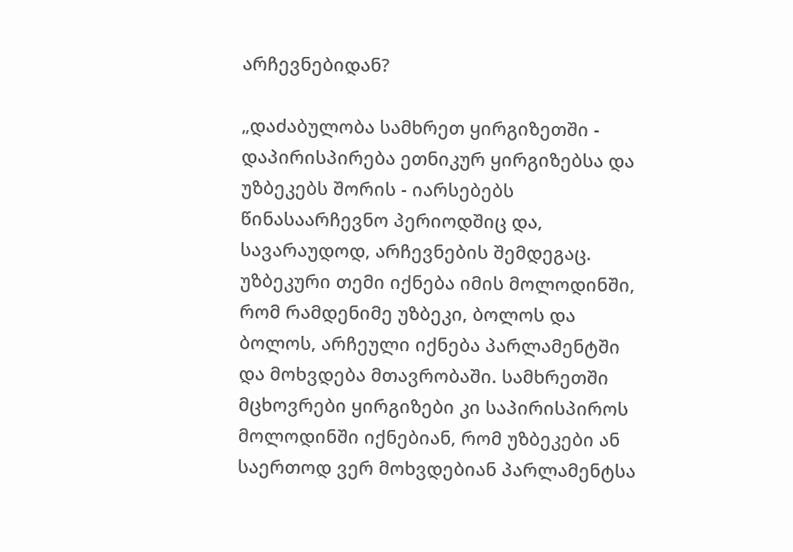არჩევნებიდან?

„დაძაბულობა სამხრეთ ყირგიზეთში - დაპირისპირება ეთნიკურ ყირგიზებსა და უზბეკებს შორის - იარსებებს წინასაარჩევნო პერიოდშიც და, სავარაუდოდ, არჩევნების შემდეგაც. უზბეკური თემი იქნება იმის მოლოდინში, რომ რამდენიმე უზბეკი, ბოლოს და ბოლოს, არჩეული იქნება პარლამენტში და მოხვდება მთავრობაში. სამხრეთში მცხოვრები ყირგიზები კი საპირისპიროს მოლოდინში იქნებიან, რომ უზბეკები ან საერთოდ ვერ მოხვდებიან პარლამენტსა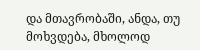და მთავრობაში, ანდა, თუ მოხვდება, მხოლოდ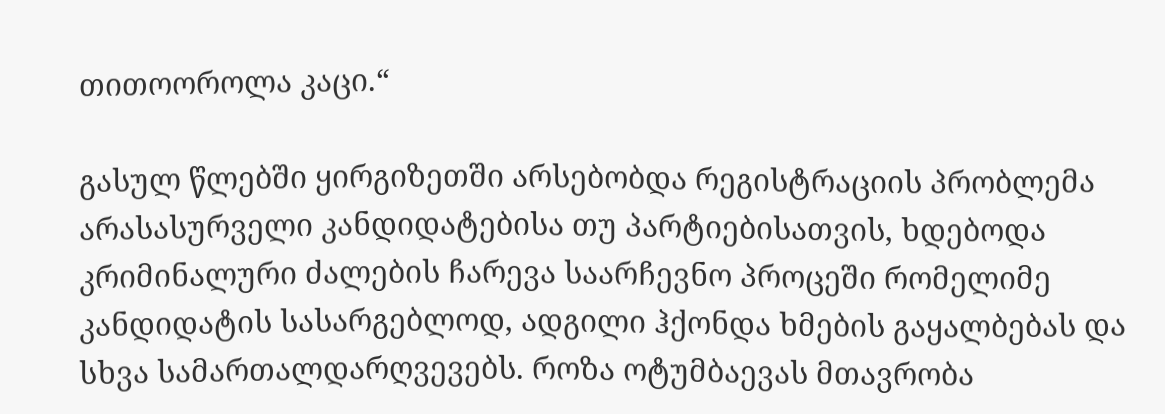თითოოროლა კაცი.“

გასულ წლებში ყირგიზეთში არსებობდა რეგისტრაციის პრობლემა არასასურველი კანდიდატებისა თუ პარტიებისათვის, ხდებოდა კრიმინალური ძალების ჩარევა საარჩევნო პროცეში რომელიმე კანდიდატის სასარგებლოდ, ადგილი ჰქონდა ხმების გაყალბებას და სხვა სამართალდარღვევებს. როზა ოტუმბაევას მთავრობა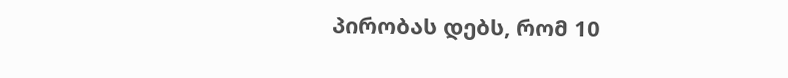პირობას დებს, რომ 10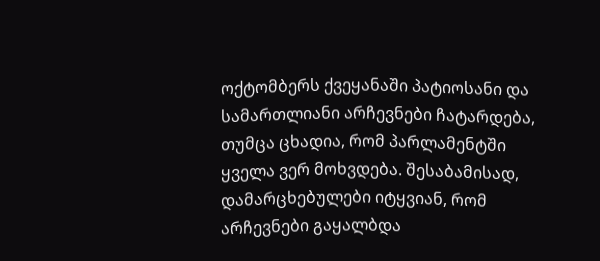ოქტომბერს ქვეყანაში პატიოსანი და სამართლიანი არჩევნები ჩატარდება, თუმცა ცხადია, რომ პარლამენტში ყველა ვერ მოხვდება. შესაბამისად, დამარცხებულები იტყვიან, რომ არჩევნები გაყალბდა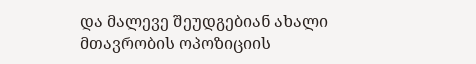და მალევე შეუდგებიან ახალი მთავრობის ოპოზიციის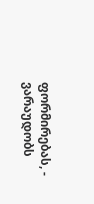ფორმირებას, - ვარაუდობს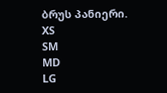ბრუს პანიერი.
XS
SM
MD
LG